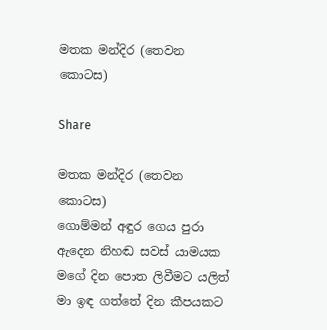මතක මන්දිර (තෙවන කොටස)

Share

මතක මන්දිර (තෙවන කොටස)
ගොම්මන් අඳුර ගෙය පුරා ඇදෙන නිහඬ සවස් යාමයක මගේ දින පොත ලිවීමට යලිත් මා ඉඳ ගත්තේ දින කීපයකට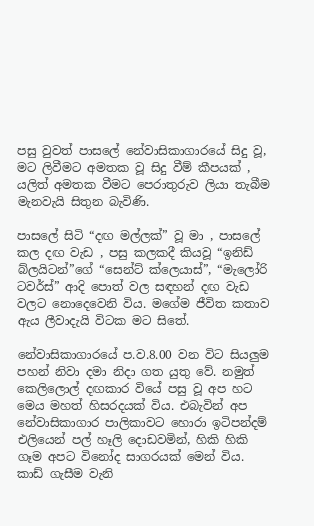පසු වුවත් පාසලේ නේවාසිකාගාරයේ සිදු වූ, මට ලිවීමට අමතක වූ සිදු වීම් කීපයක් , යලිත් අමතක වීමට පෙරාතුරුව ලියා තැබීම මැනවැයි සිතුන බැවිණි.

පාසලේ සිටි “දඟ මල්ලක්” වූ මා , පාසලේ කල දඟ වැඩ , පසු කලකදී කියවූ “ඉනිඩ් බ්ලයිටන්”ගේ “සෙන්ට් ක්ලෙයාස්”, “මැලෝරි ටවර්ස්” ආදි පොත් වල සඳහන් දඟ වැඩ වලට නොදෙවෙනි විය. මගේම ජීවිත කතාව ඇය ලීවාදැයි විටක මට සිතේ.

නේවාසිකාගාරයේ ප.ව.8.00 වන විට සියලුම පහන් නිවා දමා නිදා ගත යුතු වේ. නමුත් කෙලිලොල් දඟකාර වියේ පසු වූ අප හට මෙය මහත් හිසරදයක් විය. එබැවින් අප නේවාසිකාගාර පාලිකාවට හොරා ඉටිපන්දම් එලියෙන් පල් හෑලි දොඩවමින්, හිකි හිකි ගෑම අපට විනෝද සාගරයක් මෙන් විය. කාඩ් ගැසීම වැනි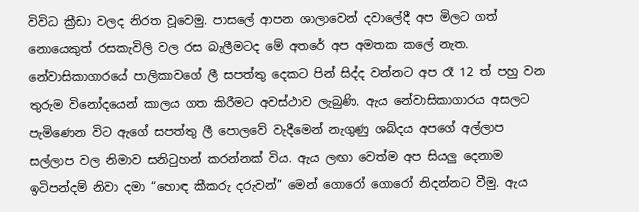විවිධ ක්‍රීඩා වලද නිරත වූවෙමු. පාසලේ ආපන ශාලාවෙන් දවාලේදී අප මිලට ගත් නොයෙකුත් රසකැවිලි වල රස බැලීමටද මේ අතරේ අප අමතක කලේ නැත. නේවාසිකාගාරයේ පාලිකාවගේ ලී සපත්තු දෙකට පින් සිද්ද වන්නට අප රෑ 12 ත් පහු වන තුරුම විනෝදයෙන් කාලය ගත කිරීමට අවස්ථාව ලැබුණි. ඇය නේවාසිකාගාරය අසලට පැමිණෙන විට ඇගේ සපත්තු ලී පොලවේ වැදීමෙන් නැගුණු ශබ්දය අපගේ අල්ලාප සල්ලාප වල නිමාව සනිටුහන් කරන්නක් විය. ඇය ලඟා වෙත්ම අප සියලු දෙනාම ඉටිපන්දම් නිවා දමා “හොඳ කීකරු දරුවන්” මෙන් ගොරෝ ගොරෝ නිදන්නට වීමු. ඇය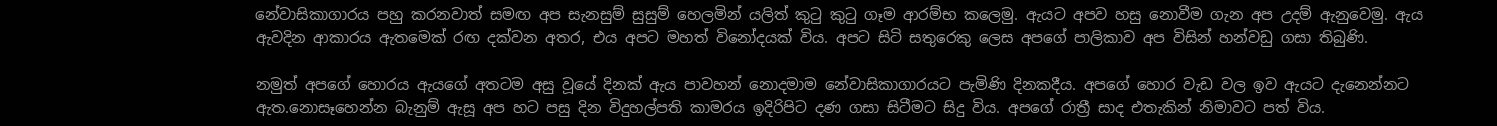නේවාසිකාගාරය පහු කරනවාත් සමඟ අප සැනසුම් සුසුම් හෙලමින් යලිත් කුටු කුටු ගෑම ආරම්භ කලෙමු. ඇයට අපව හසු නොවීම ගැන අප උදම් ඇනුවෙමු. ඇය ඇවදින ආකාරය ඇතමෙක් රඟ දක්වන අතර, එය අපට මහත් විනෝදයක් විය. අපට සිටි සතුරෙකු ලෙස අපගේ පාලිකාව අප විසින් හන්වඩු ගසා තිබුණි.

නමුත් අපගේ හොරය ඇයගේ අතටම අසු වූයේ දිනක් ඇය පාවහන් නොදමාම නේවාසිකාගාරයට පැමිණි දිනකදීය. අපගේ හොර වැඩ වල ඉව ඇයට දැනෙන්නට ඇත.නොසෑහෙන්න බැනුම් ඇසූ අප හට පසු දින විදුහල්පති කාමරය ඉදිරිපිට දණ ගසා සිටීමට සිදු විය. අපගේ රාත්‍රී සාද එතැකින් නිමාවට පත් විය.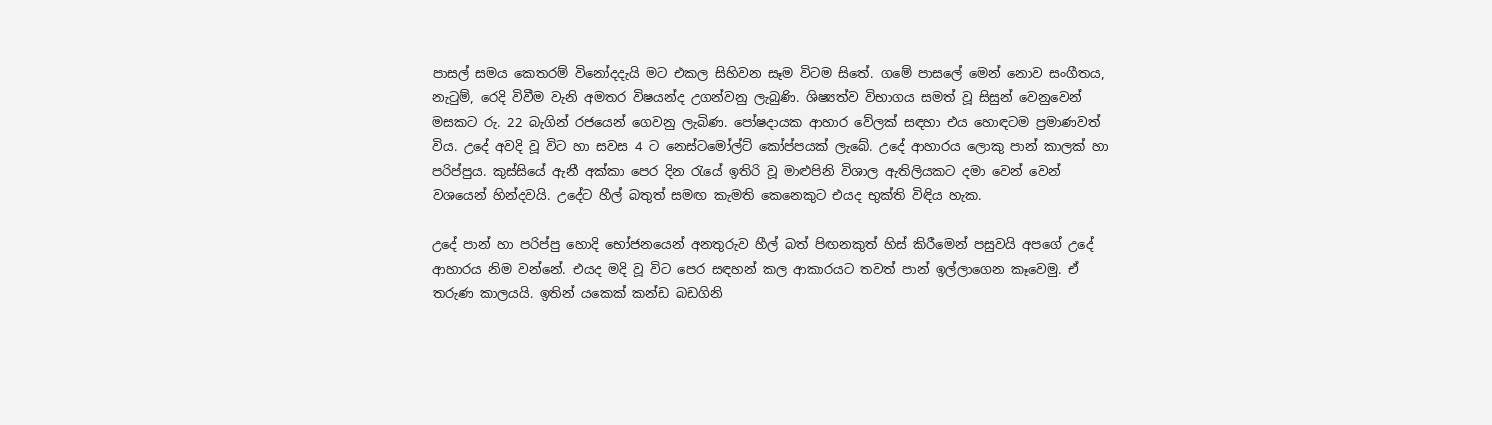පාසල් සමය කෙතරම් විනෝදදැයි මට එකල සිහිවන සෑම විටම සිතේ. ගමේ පාසලේ මෙන් නොව සංගීතය, නැටුම්, රෙදි විවීම වැනි අමතර විෂයන්ද උගන්වනු ලැබුණි. ශිෂ්‍යත්ව විභාගය සමත් වූ සිසුන් වෙනුවෙන් මසකට රු. 22 බැගින් රජයෙන් ගෙවනු ලැබිණ. පෝෂදායක ආහාර වේලක් සඳහා එය හොඳටම ප්‍රමාණවත් විය. උදේ අවදි වූ විට හා සවස 4 ට නෙස්ටමෝල්ට් කෝප්පයක් ලැබේ. උදේ ආහාරය ලොකු පාන් කාලක් හා පරිප්පුය. කුස්සියේ ඇනී අක්කා පෙර දින රැයේ ඉතිරි වූ මාළුපිනි විශාල ඇතිලියකට දමා වෙන් වෙන් වශයෙන් හින්දවයි. උදේට හීල් බතුත් සමඟ කැමති කෙනෙකුට එයද භුක්ති විඳිය හැක.

උදේ පාන් හා පරිප්පු හොදි භෝජනයෙන් අනතුරුව හීල් බත් පිඟනකුත් හිස් කිරීමෙන් පසුවයි අපගේ උදේ ආහාරය නිම වන්නේ. එයද මදි වූ විට පෙර සඳහන් කල ආකාරයට තවත් පාන් ඉල්ලාගෙන කෑවෙමු. ඒ තරුණ කාලයයි. ඉතින් යකෙක් කන්ඩ බඩගිනි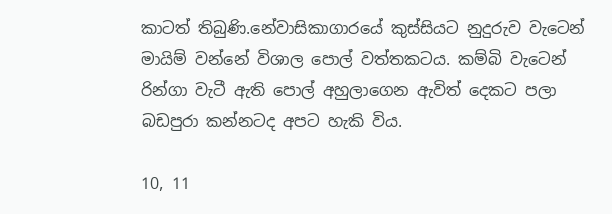කාටත් තිබුණි.නේවාසිකාගාරයේ කුස්සියට නුදුරුව වැටෙන් මායිම් වන්නේ විශාල පොල් වත්තකටය. කම්බි වැටෙන් රින්ගා වැටී ඇති පොල් අහුලාගෙන ඇවිත් දෙකට පලා බඩපුරා කන්නටද අපට හැකි විය.

10, 11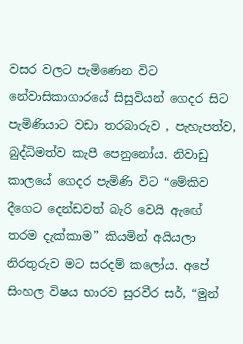වසර වලට පැමිණෙන විට නේවාසිකාගාරයේ සිසුවියන් ගෙදර සිට පැමිණියාට වඩා තරබාරුව , පැහැපත්ව, බුද්ධිමත්ව කැපී පෙනුනෝය. නිවාඩු කාලයේ ගෙදර පැමිණි විට “මේකිව දීගෙට දෙන්ඩවත් බැරි වෙයි ඇඟේ තරම දැක්කාම” කියමින් අයියලා නිරතුරුව මට සරදම් කලෝය. අපේ සිංහල විෂය භාරව සුරවීර සර්, “මුන්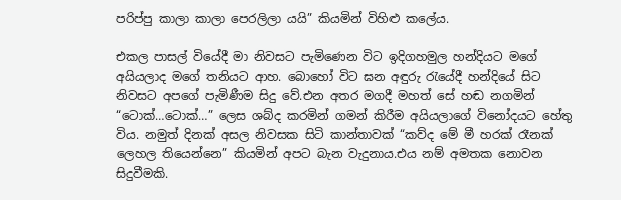පරිප්පු කාලා කාලා පෙරලිලා යයි” කියමින් විහිළු කලේය.

එකල පාසල් වියේදී මා නිවසට පැමිණෙන විට ඉදිගහමුල හන්දියට මගේ අයියලාද මගේ තනියට ආහ. බොහෝ විට ඝන අඳුරු රැයේදී හන්දියේ සිට නිවසට අපගේ පැමිණීම සිදු වේ.එන අතර මගදී මහත් සේ හඬ නගමින් “ටොක්…ටොක්…” ලෙස ශබ්ද කරමින් ගමන් කිරීම අයියලාගේ විනෝදයට හේතු විය. නමුත් දිනක් අසල නිවසක සිටි කාන්තාවක් “කව්ද මේ මී හරක් රෑනක් ලෙහල තියෙන්නෙ” කියමින් අපට බැන වැදුනාය.එය නම් අමතක නොවන සිදුවීමකි.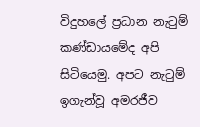විදුහලේ ප්‍රධාන නැටුම් කණ්ඩායමේද අපි සිටියෙමු. අපට නැටුම් ඉගැන්වූ අමරජීව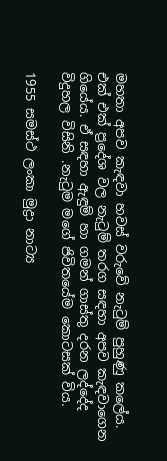මහතා අපව කැඳවා හවස් වරුවේ නැටුම් පුහුණු කලේය. එක් එක් ප්‍රදේශ වල නැටුම් තරග සඳහා අපව කැඳවාගෙන ගියේය. ඒ සඳහා ඇඳුම් හා ගමන් ගාස්තු දරන ලද්දේද විදුහල විසිනි .නැටුම මගේ ජිවිතයේම කොටසක් විය.

1955 සමස්ථ ලංකා මුද්‍රා නාට්‍ය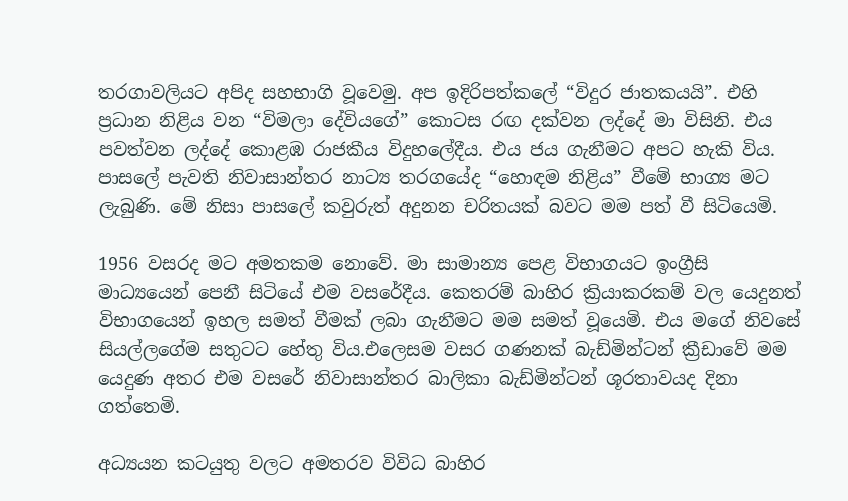තරගාවලියට අපිද සහභාගි වූවෙමු. අප ඉදිරිපත්කලේ “විදුර ජාතකයයි”. එහි ප්‍රධාන නිළිය වන “විමලා දේවියගේ” කොටස රඟ දක්වන ලද්දේ මා විසිනි. එය පවත්වන ලද්දේ කොළඹ රාජකීය විදුහලේදීය. එය ජය ගැනීමට අපට හැකි විය. පාසලේ පැවති නිවාසාන්තර නාට්‍ය තරගයේද “හොඳම නිළිය” වීමේ භාග්‍ය මට ලැබුණි. මේ නිසා පාසලේ කවුරුත් අදුනන චරිතයක් බවට මම පත් වී සිටියෙමි.

1956 වසරද මට අමතකම නොවේ. මා සාමාන්‍ය පෙළ විභාගයට ඉංග්‍රීසි මාධ්‍යයෙන් පෙනී සිටියේ එම වසරේදීය. කෙතරම් බාහිර ක්‍රියාකරකම් වල යෙදුනත් විභාගයෙන් ඉහල සමත් වීමක් ලබා ගැනීමට මම සමත් වූයෙමි. එය මගේ නිවසේ සියල්ලගේම සතුටට හේතු විය.එලෙසම වසර ගණනක් බැඩ්මින්ටන් ක්‍රීඩාවේ මම යෙදුණ අතර එම වසරේ නිවාසාන්තර බාලිකා බැඩ්මින්ටන් ශූරතාවයද දිනා ගත්තෙමි.

අධ්‍යයන කටයුතු වලට අමතරව විවිධ බාහිර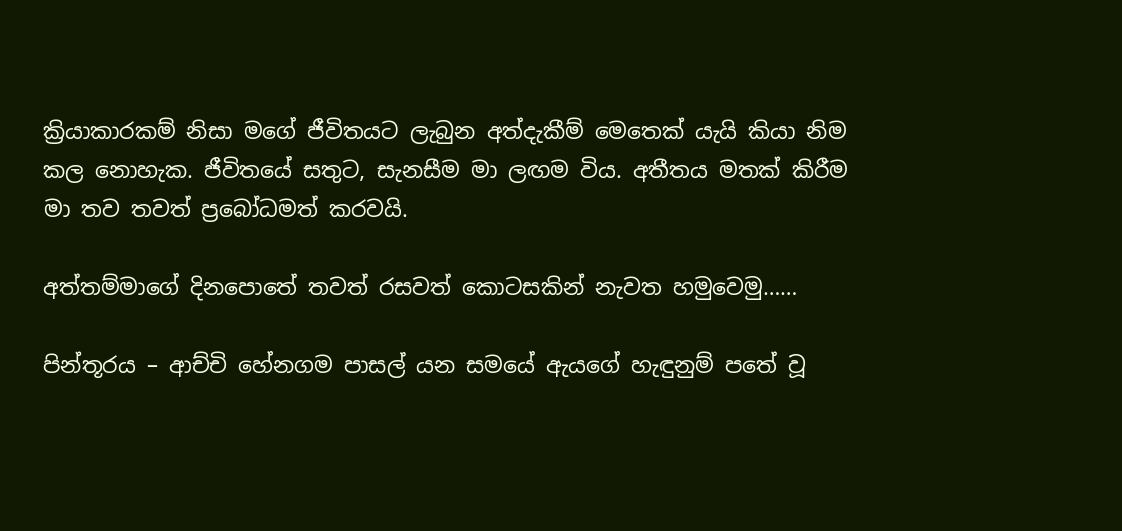ක්‍රියාකාරකම් නිසා මගේ ජීවිතයට ලැබුන අත්දැකීම් මෙතෙක් යැයි කියා නිම කල නොහැක. ජීවිතයේ සතුට, සැනසීම මා ලඟම විය. අතීතය මතක් කිරීම මා තව තවත් ප්‍රබෝධමත් කරවයි.

අත්තම්මාගේ දිනපොතේ තවත් රසවත් කොටසකින් නැවත හමුවෙමු……

පින්තූරය – ආච්චි හේනගම පාසල් යන සමයේ ඇයගේ හැඳුනුම් පතේ වූ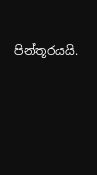පින්තූරයයි.